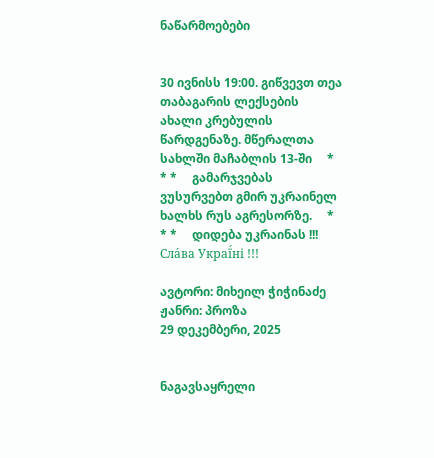ნაწარმოებები


30 ივნისს 19:00. გიწვევთ თეა თაბაგარის ლექსების ახალი კრებულის წარდგენაზე. მწერალთა სახლში მაჩაბლის 13-ში     * * *     გამარჯვებას ვუსურვებთ გმირ უკრაინელ ხალხს რუს აგრესორზე.     * * *     დიდება უკრაინას !!! Сла́ва Украї́ні !!!

ავტორი: მიხეილ ჭიჭინაძე
ჟანრი: პროზა
29 დეკემბერი, 2025


ნაგავსაყრელი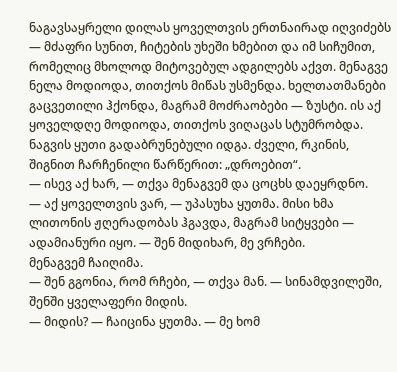ნაგავსაყრელი დილას ყოველთვის ერთნაირად იღვიძებს — მძაფრი სუნით, ჩიტების უხეში ხმებით და იმ სიჩუმით, რომელიც მხოლოდ მიტოვებულ ადგილებს აქვთ. მენაგვე ნელა მოდიოდა, თითქოს მიწას უსმენდა. ხელთათმანები გაცვეთილი ჰქონდა, მაგრამ მოძრაობები — ზუსტი. ის აქ ყოველდღე მოდიოდა, თითქოს ვიღაცას სტუმრობდა.
ნაგვის ყუთი გადაბრუნებული იდგა. ძველი, რკინის, შიგნით ჩარჩენილი წარწერით: „დროებით“.
— ისევ აქ ხარ, — თქვა მენაგვემ და ცოცხს დაეყრდნო.
— აქ ყოველთვის ვარ, — უპასუხა ყუთმა. მისი ხმა ლითონის ჟღერადობას ჰგავდა, მაგრამ სიტყვები — ადამიანური იყო. — შენ მიდიხარ, მე ვრჩები.
მენაგვემ ჩაიღიმა.
— შენ გგონია, რომ რჩები, — თქვა მან. — სინამდვილეში, შენში ყველაფერი მიდის.
— მიდის? — ჩაიცინა ყუთმა. — მე ხომ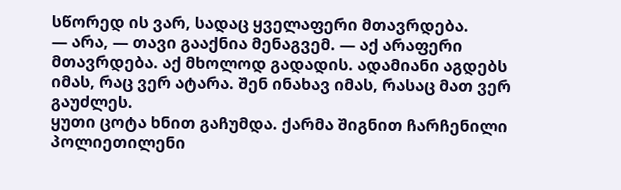სწორედ ის ვარ, სადაც ყველაფერი მთავრდება.
— არა, — თავი გააქნია მენაგვემ. — აქ არაფერი მთავრდება. აქ მხოლოდ გადადის. ადამიანი აგდებს იმას, რაც ვერ ატარა. შენ ინახავ იმას, რასაც მათ ვერ გაუძლეს.
ყუთი ცოტა ხნით გაჩუმდა. ქარმა შიგნით ჩარჩენილი პოლიეთილენი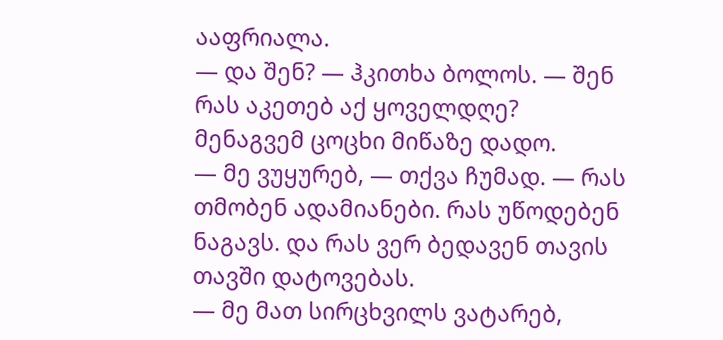ააფრიალა.
— და შენ? — ჰკითხა ბოლოს. — შენ რას აკეთებ აქ ყოველდღე?
მენაგვემ ცოცხი მიწაზე დადო.
— მე ვუყურებ, — თქვა ჩუმად. — რას თმობენ ადამიანები. რას უწოდებენ ნაგავს. და რას ვერ ბედავენ თავის თავში დატოვებას.
— მე მათ სირცხვილს ვატარებ,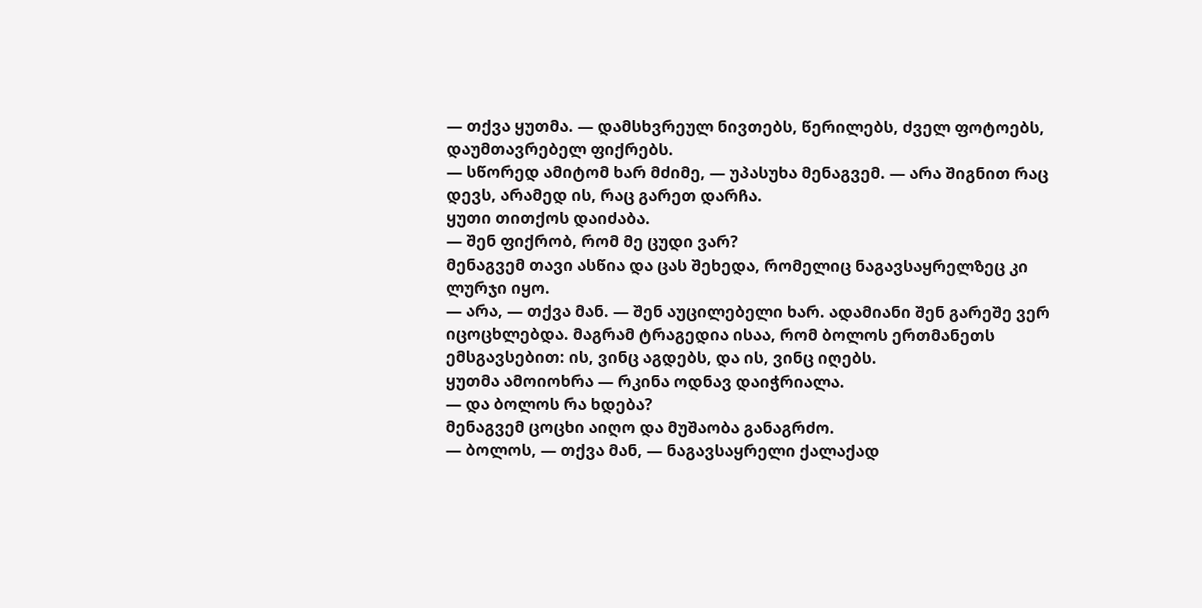— თქვა ყუთმა. — დამსხვრეულ ნივთებს, წერილებს, ძველ ფოტოებს, დაუმთავრებელ ფიქრებს.
— სწორედ ამიტომ ხარ მძიმე, — უპასუხა მენაგვემ. — არა შიგნით რაც დევს, არამედ ის, რაც გარეთ დარჩა.
ყუთი თითქოს დაიძაბა.
— შენ ფიქრობ, რომ მე ცუდი ვარ?
მენაგვემ თავი ასწია და ცას შეხედა, რომელიც ნაგავსაყრელზეც კი ლურჯი იყო.
— არა, — თქვა მან. — შენ აუცილებელი ხარ. ადამიანი შენ გარეშე ვერ იცოცხლებდა. მაგრამ ტრაგედია ისაა, რომ ბოლოს ერთმანეთს ემსგავსებით: ის, ვინც აგდებს, და ის, ვინც იღებს.
ყუთმა ამოიოხრა — რკინა ოდნავ დაიჭრიალა.
— და ბოლოს რა ხდება?
მენაგვემ ცოცხი აიღო და მუშაობა განაგრძო.
— ბოლოს, — თქვა მან, — ნაგავსაყრელი ქალაქად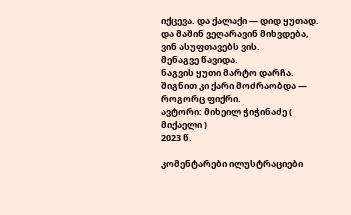იქცევა. და ქალაქი — დიდ ყუთად.
და მაშინ ვეღარავინ მიხვდება, ვინ ასუფთავებს ვის.
მენაგვე წავიდა.
ნაგვის ყუთი მარტო დარჩა.
შიგნით კი ქარი მოძრაობდა — როგორც ფიქრი.
ავტორი: მიხეილ ჭიჭინაძე ( მიქაელი )
2023 წ.

კომენტარები ილუსტრაციები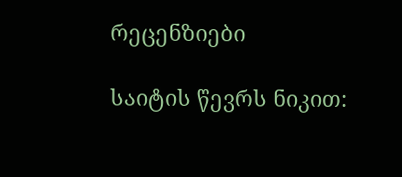რეცენზიები

საიტის წევრს ნიკით: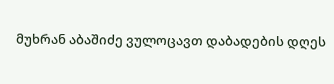მუხრან აბაშიძე ვულოცავთ დაბადების დღეს